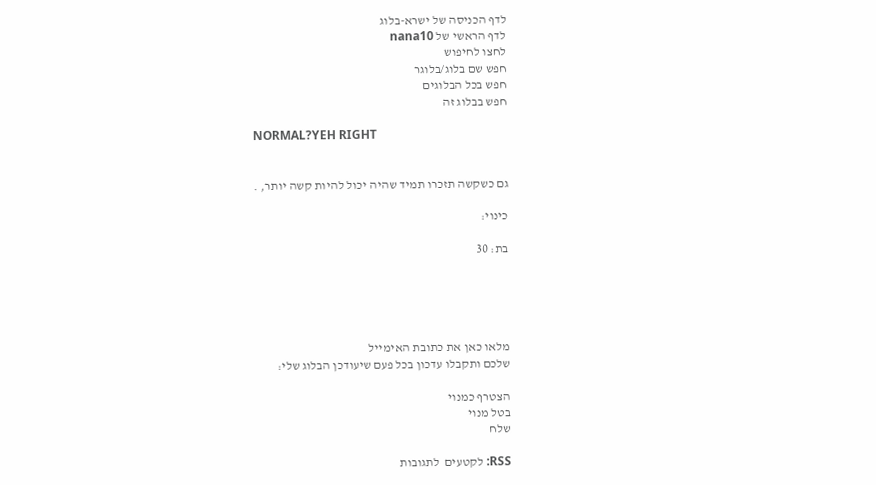לדף הכניסה של ישרא-בלוג
לדף הראשי של nana10
לחצו לחיפוש
חפש שם בלוג/בלוגר
חפש בכל הבלוגים
חפש בבלוג זה

NORMAL?YEH RIGHT


גם כשקשה תזכרו תמיד שהיה יכול להיות קשה יותר, .

כינוי:

בת: 30





מלאו כאן את כתובת האימייל
שלכם ותקבלו עדכון בכל פעם שיעודכן הבלוג שלי:

הצטרף כמנוי
בטל מנוי
שלח

RSS: לקטעים  לתגובות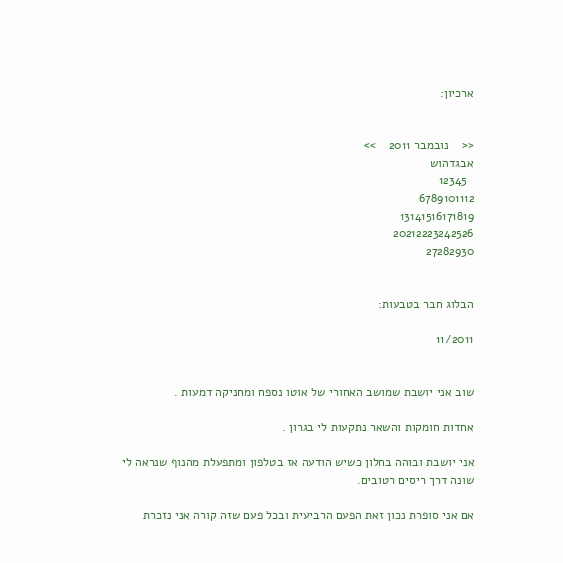ארכיון:


<<    נובמבר 2011    >>
אבגדהוש
  12345
6789101112
13141516171819
20212223242526
27282930


הבלוג חבר בטבעות:

11/2011


שוב אני יושבת שמושב האחורי של אוטו נספח ומחניקה דמעות .

אחדות חומקות והשאר נתקעות לי בגרון .

אני יושבת ובוהה בחלון כשיש הודעה אז בטלפון ומתפעלת מהנוף שנראה לי שונה דרך ריסים רטובים.

אם אני סופרת נכון זאת הפעם הרביעית ובכל פעם שזה קורה אני נזכרת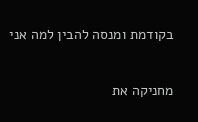בקודמת ומנסה להבין למה אני

מחניקה את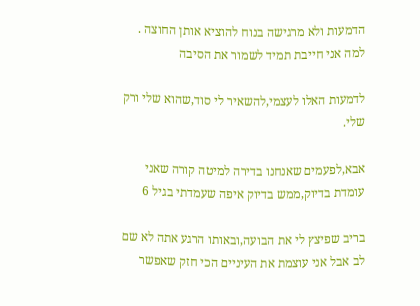הדמעות ולא מרגישה בנוח להוציא אותן החוצה . למה אני חייבת תמיד לשמור את הסיבה

לדמעות האלו לעצמי,להשאיר לי סוד,שהוא שלי ורק שלי.

אבא,לפעמים שאנחנו בדירה למיטה קורה שאני עומדת בדיוק,ממש בדיוק איפה שעמדתי בגיל 6

בריב שפיצץ לי את הבועה,ובאותו הרגע אתה לא שם לב אבל אני עוצמת את העיניים הכי חזק שאפשר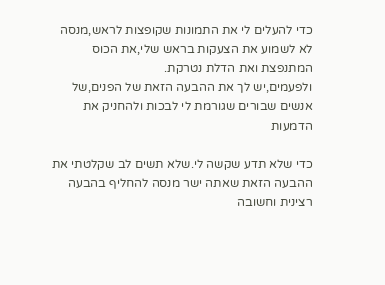כדי להעלים לי את התמונות שקופצות לראש,מנסה לא לשמוע את הצעקות בראש שלי,את הכוס המתנפצת ואת הדלת נטרקת.
ולפעמים,יש לך את ההבעה הזאת של הפנים,של אנשים שבורים שגורמת לי לבכות ולהחניק את הדמעות

כדי שלא תדע שקשה לי.שלא תשים לב שקלטתי את ההבעה הזאת שאתה ישר מנסה להחליף בהבעה רצינית וחשובה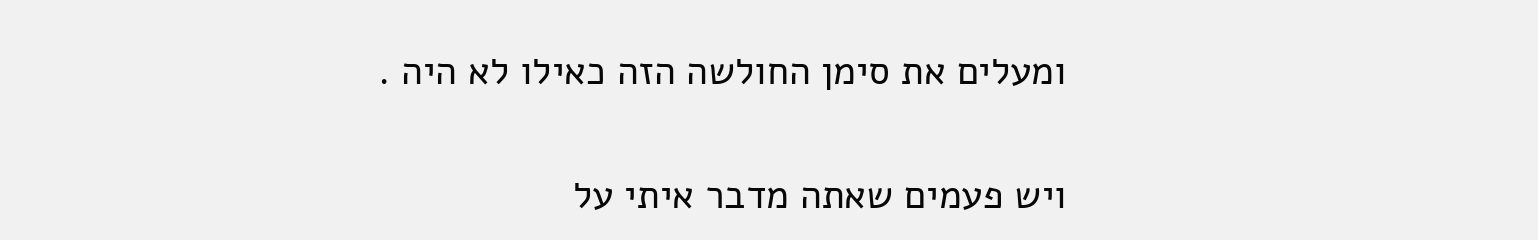ומעלים את סימן החולשה הזה כאילו לא היה .

ויש פעמים שאתה מדבר איתי על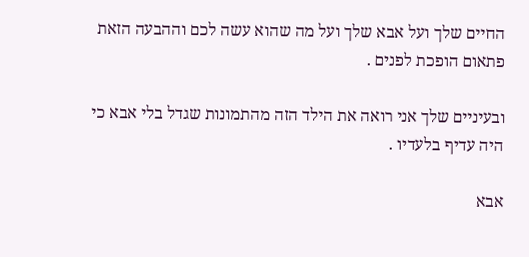החיים שלך ועל אבא שלך ועל מה שהוא עשה לכם וההבעה הזאת פתאום הופכת לפנים .

ובעיניים שלך אני רואה את הילד הזה מהתמונות שגדל בלי אבא כי היה עדיף בלעדיו .

אבא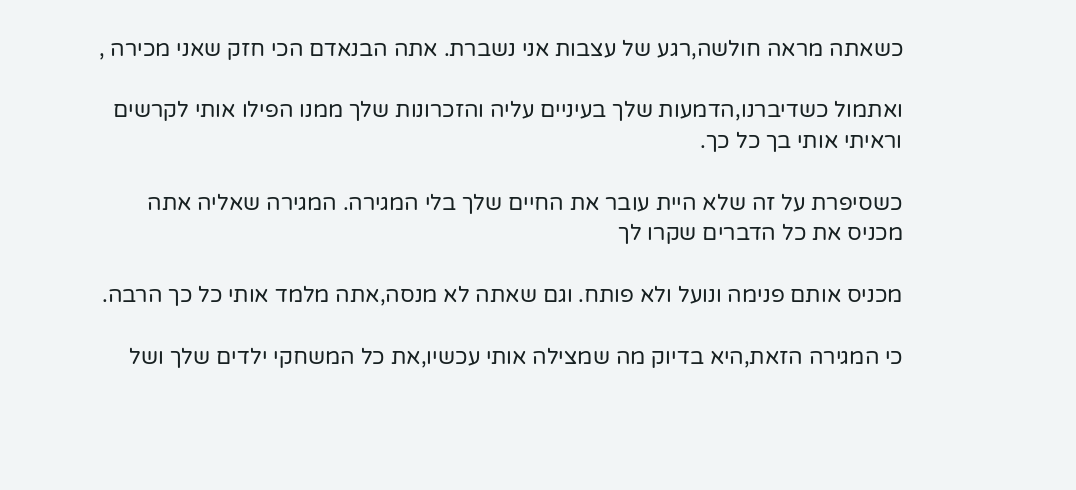כשאתה מראה חולשה,רגע של עצבות אני נשברת. אתה הבנאדם הכי חזק שאני מכירה ,

ואתמול כשדיברנו,הדמעות שלך בעיניים עליה והזכרונות שלך ממנו הפילו אותי לקרשים וראיתי אותי בך כל כך.

כשסיפרת על זה שלא היית עובר את החיים שלך בלי המגירה. המגירה שאליה אתה מכניס את כל הדברים שקרו לך

מכניס אותם פנימה ונועל ולא פותח. וגם שאתה לא מנסה,אתה מלמד אותי כל כך הרבה.

כי המגירה הזאת,היא בדיוק מה שמצילה אותי עכשיו,את כל המשחקי ילדים שלך ושל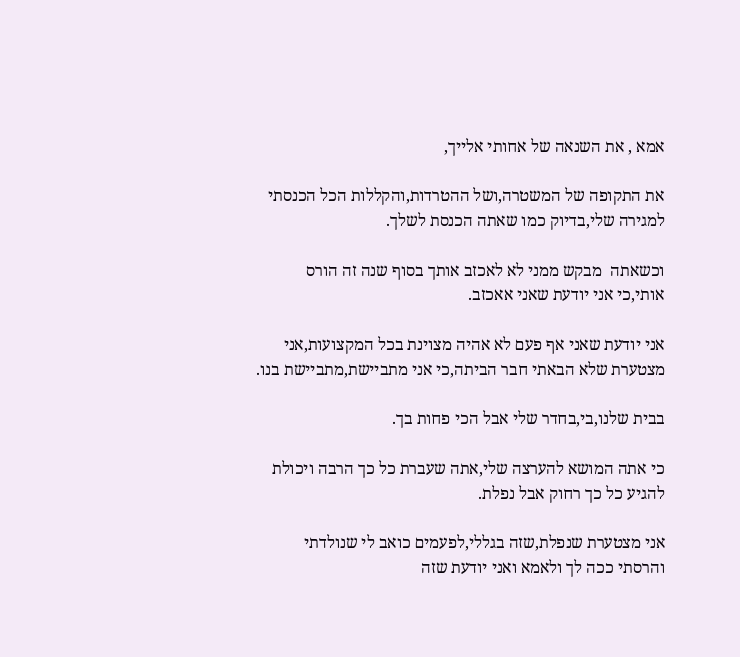אמא , את השנאה של אחותי אלייך,

את התקופה של המשטרה,ושל ההטרדות,והקללות הכל הכנסתי למגירה שלי,בדיוק כמו שאתה הכנסת לשלך.

וכשאתה  מבקש ממני לא לאכזב אותך בסוף שנה זה הורס אותי,כי אני יודעת שאני אאכזב.

אני יודעת שאני אף פעם לא אהיה מצוינת בכל המקצועות,אני מצטערת שלא הבאתי חבר הביתה,כי אני מתביישת,מתביישת בנו.

בבית שלנו,בי,בחדר שלי אבל הכי פחות בך.

כי אתה המושא להערצה שלי,אתה שעברת כל כך הרבה ויכולת להגיע כל כך רחוק אבל נפלת.

אני מצטערת שנפלת,שזה בגללי,לפעמים כואב לי שנולדתי והרסתי ככה לך ולאמא ואני יודעת שזה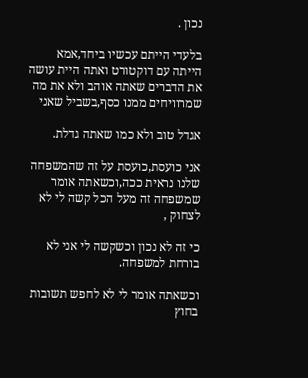נכון .

בלעדי הייתם עכשיו ביחד,אמא הייתה עם דוקטורט ואתה היית עושה את הדברים שאתה אוהב ולא את מה שמרוויחים ממנו כסף,בשביל שאני

אגדל טוב ולא כמו שאתה גדלת.

אני כועסת,כועסת על זה שהמשפחה שלנו נראית ככה,וכשאתה אומר שמשפחה זה מעל הכל קשה לי לא לצחוק ,

כי זה לא נכון וכשקשה לי אני לא בורחת למשפחה.

וכשאתה אומר לי לא לחפש תשובות בחוץ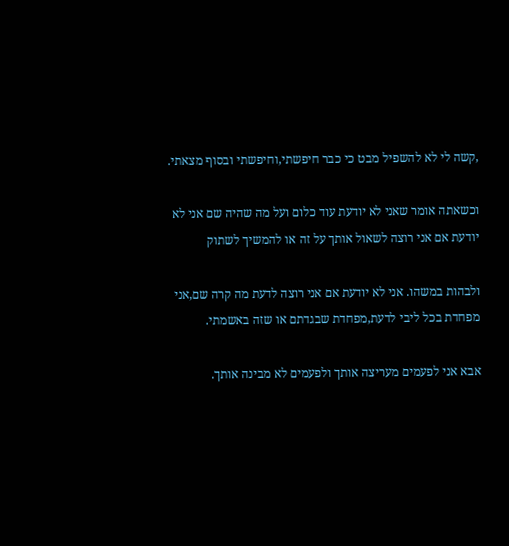,קשה לי לא להשפיל מבט כי כבר חיפשתי,וחיפשתי ובסוף מצאתי.

וכשאתה אומר שאני לא יודעת עוד כלום ועל מה שהיה שם אני לא יודעת אם אני רוצה לשאול אותך על זה או להמשיך לשתוק

ולבהות במשהו. אני לא יודעת אם אני רוצה לדעת מה קרה שם,אני מפחדת בכל ליבי לדעת,מפחדת שבגדתם או שזה באשמתי.

אבא אני לפעמים מעריצה אותך ולפעמים לא מבינה אותך.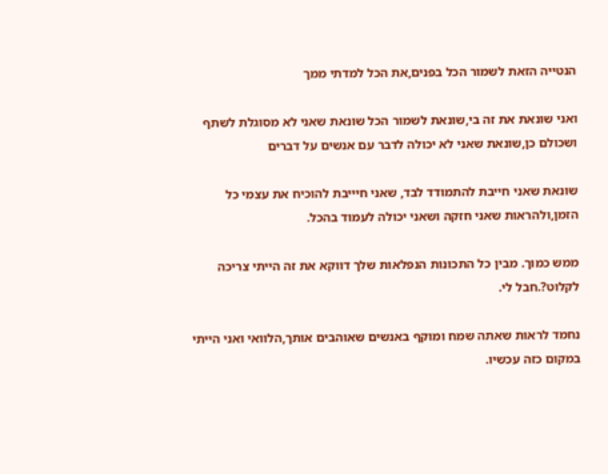הנטייה הזאת לשמור הכל בפנים,את הכל למדתי ממך

ואני שונאת את זה בי,שונאת לשמור הכל שונאת שאני לא מסוגלת לשתף ושכולם כן,שונאת שאני לא יכולה לדבר עם אנשים על דברים

שונאת שאני חייבת להתמודד לבד, שאני חיייבת להוכיח את עצמי כל הזמן,ולהראות שאני חזקה ושאני יכולה לעמוד בהכל.

ממש כמוך. מבין כל התכונות הנפלאות שלך דווקא את זה הייתי צריכה לקלוט?.חבל לי.

נחמד לראות שאתה שמח ומוקף באנשים שאוהבים אותך,הלוואי ואני הייתי במקום כזה עכשיו.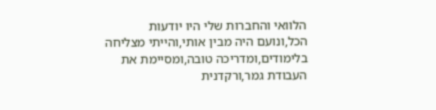הלוואי והחברות שלי היו יודעות הכל,ונועם היה מבין אותי,והייתי מצליחה בלימודים,ומדריכה טובה,ומסיימת את העבודת גמר,ורקדנית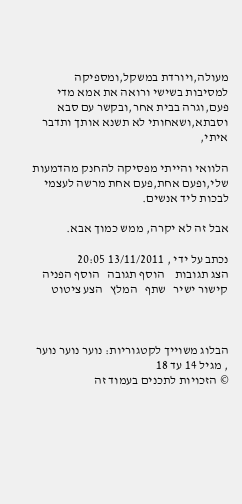מעולה,ויורדת במשקל,ומספיקה למסיבות בשישי ורואה את אמא מדי פעם,וגרה בבית אחר,ובקשר עם סבא וסבתא,ושאחותי לא תשנא אותך ותדבר איתי,

הלוואי והייתי מפסיקה להחנק מהדמעות שלי,ופעם אחת,פעם אחת מרשה לעצמי לבכות ליד אנשים.

אבל זה לא יקרה, ממש כמוך אבא.

נכתב על ידי , 13/11/2011 20:05
הצג תגובות    הוסף תגובה   הוסף הפניה   קישור ישיר   שתף   המלץ   הצע ציטוט



הבלוג משוייך לקטגוריות: נוער נוער נוער , מגיל 14 עד 18
© הזכויות לתכנים בעמוד זה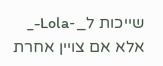שייכות ל_-Lola-_ אלא אם צויין אחרת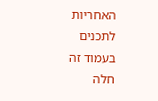האחריות לתכנים בעמוד זה חלה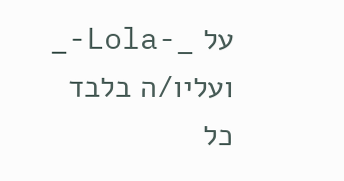על _-Lola-_ ועליו/ה בלבד
כל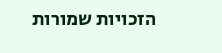הזכויות שמורות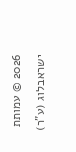2026 © עמותת ישראבלוג (ע"ר)